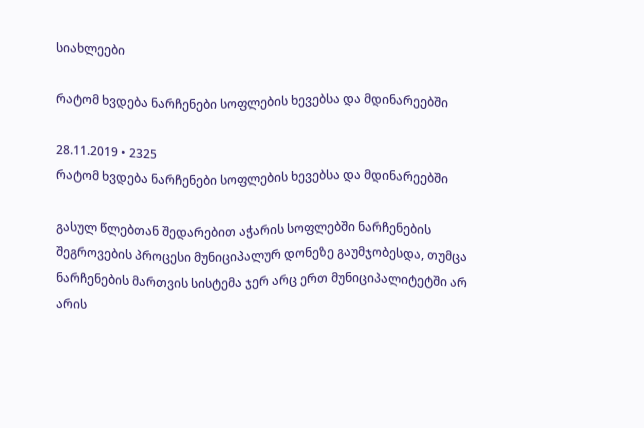სიახლეები

რატომ ხვდება ნარჩენები სოფლების ხევებსა და მდინარეებში

28.11.2019 • 2325
რატომ ხვდება ნარჩენები სოფლების ხევებსა და მდინარეებში

გასულ წლებთან შედარებით აჭარის სოფლებში ნარჩენების შეგროვების პროცესი მუნიციპალურ დონეზე გაუმჯობესდა, თუმცა ნარჩენების მართვის სისტემა ჯერ არც ერთ მუნიციპალიტეტში არ არის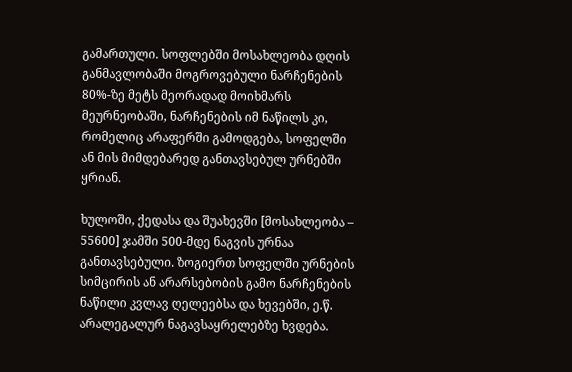გამართული. სოფლებში მოსახლეობა დღის განმავლობაში მოგროვებული ნარჩენების 80%-ზე მეტს მეორადად მოიხმარს მეურნეობაში, ნარჩენების იმ ნაწილს კი, რომელიც არაფერში გამოდგება, სოფელში ან მის მიმდებარედ განთავსებულ ურნებში ყრიან.

ხულოში, ქედასა და შუახევში [მოსახლეობა – 55600] ჯამში 500-მდე ნაგვის ურნაა განთავსებული. ზოგიერთ სოფელში ურნების სიმცირის ან არარსებობის გამო ნარჩენების ნაწილი კვლავ ღელეებსა და ხევებში, ე.წ. არალეგალურ ნაგავსაყრელებზე ხვდება.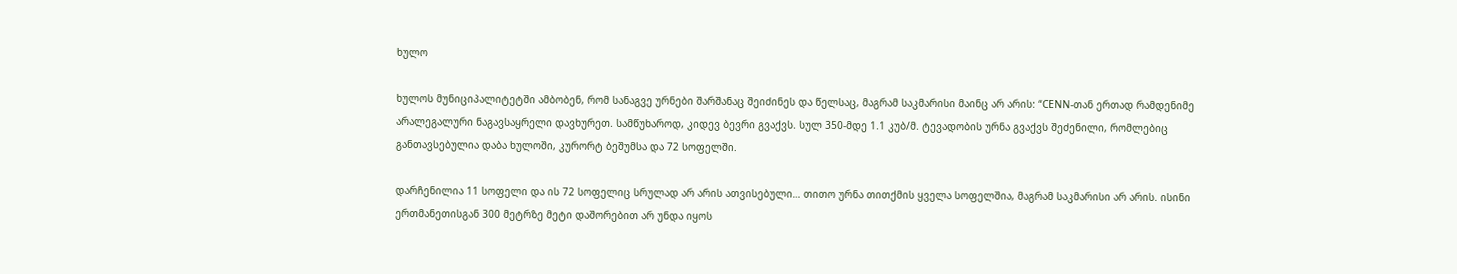ხულო

ხულოს მუნიციპალიტეტში ამბობენ, რომ სანაგვე ურნები შარშანაც შეიძინეს და წელსაც, მაგრამ საკმარისი მაინც არ არის: “CENN-თან ერთად რამდენიმე არალეგალური ნაგავსაყრელი დავხურეთ. სამწუხაროდ, კიდევ ბევრი გვაქვს. სულ 350-მდე 1.1 კუბ/მ. ტევადობის ურნა გვაქვს შეძენილი, რომლებიც განთავსებულია დაბა ხულოში, კურორტ ბეშუმსა და 72 სოფელში.

დარჩენილია 11 სოფელი და ის 72 სოფელიც სრულად არ არის ათვისებული… თითო ურნა თითქმის ყველა სოფელშია, მაგრამ საკმარისი არ არის. ისინი ერთმანეთისგან 300 მეტრზე მეტი დაშორებით არ უნდა იყოს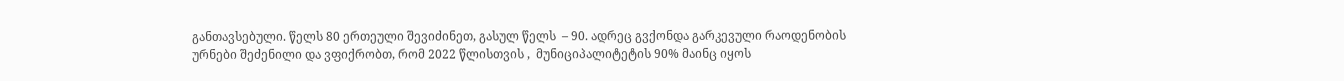განთავსებული. წელს 80 ერთეული შევიძინეთ, გასულ წელს  – 90. ადრეც გვქონდა გარკევული რაოდენობის ურნები შეძენილი და ვფიქრობთ, რომ 2022 წლისთვის ,  მუნიციპალიტეტის 90% მაინც იყოს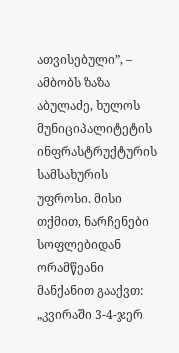ათვისებული”, – ამბობს ზაზა აბულაძე, ხულოს მუნიციპალიტეტის ინფრასტრუქტურის სამსახურის უფროსი. მისი თქმით, ნარჩენები სოფლებიდან ორამწეანი მანქანით გააქვთ: „კვირაში 3-4-ჯერ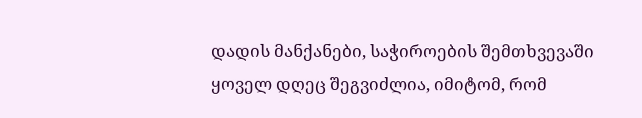დადის მანქანები, საჭიროების შემთხვევაში ყოველ დღეც შეგვიძლია, იმიტომ, რომ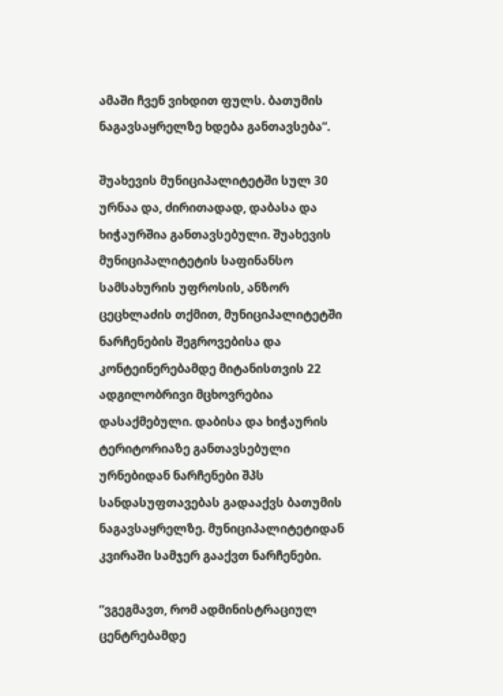ამაში ჩვენ ვიხდით ფულს. ბათუმის ნაგავსაყრელზე ხდება განთავსება”.

შუახევის მუნიციპალიტეტში სულ 30 ურნაა და, ძირითადად, დაბასა და ხიჭაურშია განთავსებული. შუახევის მუნიციპალიტეტის საფინანსო სამსახურის უფროსის, ანზორ ცეცხლაძის თქმით, მუნიციპალიტეტში ნარჩენების შეგროვებისა და კონტეინერებამდე მიტანისთვის 22 ადგილობრივი მცხოვრებია დასაქმებული. დაბისა და ხიჭაურის ტერიტორიაზე განთავსებული ურნებიდან ნარჩენები შპს სანდასუფთავებას გადააქვს ბათუმის ნაგავსაყრელზე. მუნიციპალიტეტიდან კვირაში სამჯერ გააქვთ ნარჩენები.

“ვგეგმავთ, რომ ადმინისტრაციულ ცენტრებამდე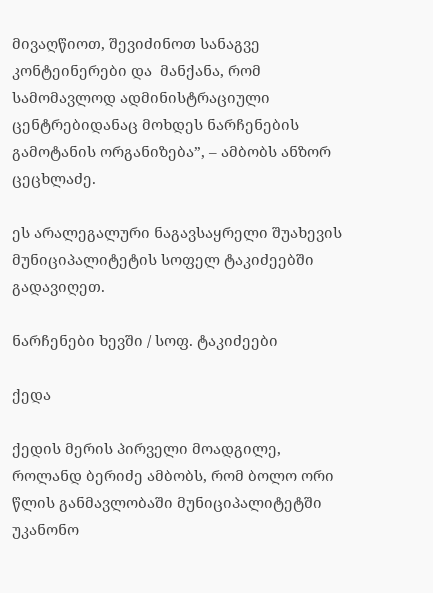მივაღწიოთ, შევიძინოთ სანაგვე კონტეინერები და  მანქანა, რომ სამომავლოდ ადმინისტრაციული ცენტრებიდანაც მოხდეს ნარჩენების გამოტანის ორგანიზება”, – ამბობს ანზორ ცეცხლაძე.

ეს არალეგალური ნაგავსაყრელი შუახევის მუნიციპალიტეტის სოფელ ტაკიძეებში გადავიღეთ.

ნარჩენები ხევში / სოფ. ტაკიძეები

ქედა

ქედის მერის პირველი მოადგილე, როლანდ ბერიძე ამბობს, რომ ბოლო ორი წლის განმავლობაში მუნიციპალიტეტში  უკანონო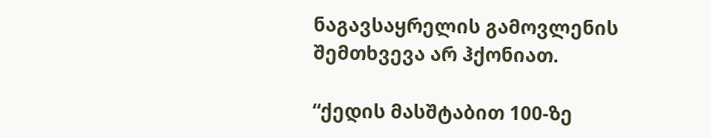ნაგავსაყრელის გამოვლენის შემთხვევა არ ჰქონიათ.

“ქედის მასშტაბით 100-ზე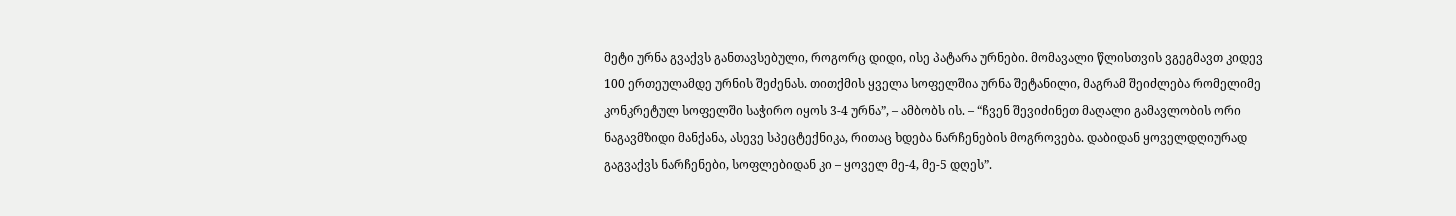მეტი ურნა გვაქვს განთავსებული, როგორც დიდი, ისე პატარა ურნები. მომავალი წლისთვის ვგეგმავთ კიდევ 100 ერთეულამდე ურნის შეძენას. თითქმის ყველა სოფელშია ურნა შეტანილი, მაგრამ შეიძლება რომელიმე კონკრეტულ სოფელში საჭირო იყოს 3-4 ურნა”, – ამბობს ის. – “ჩვენ შევიძინეთ მაღალი გამავლობის ორი ნაგავმზიდი მანქანა, ასევე სპეცტექნიკა, რითაც ხდება ნარჩენების მოგროვება. დაბიდან ყოველდღიურად გაგვაქვს ნარჩენები, სოფლებიდან კი – ყოველ მე-4, მე-5 დღეს”.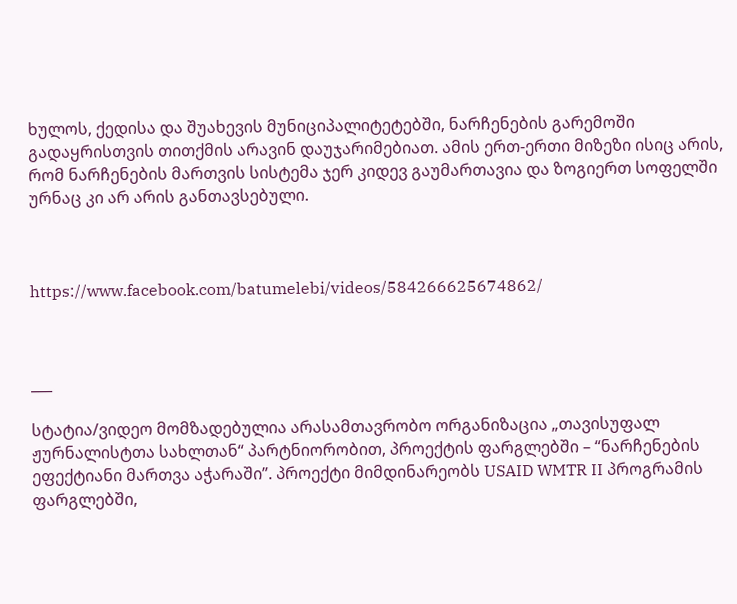ხულოს, ქედისა და შუახევის მუნიციპალიტეტებში, ნარჩენების გარემოში გადაყრისთვის თითქმის არავინ დაუჯარიმებიათ. ამის ერთ-ერთი მიზეზი ისიც არის, რომ ნარჩენების მართვის სისტემა ჯერ კიდევ გაუმართავია და ზოგიერთ სოფელში ურნაც კი არ არის განთავსებული.



https://www.facebook.com/batumelebi/videos/584266625674862/



___

სტატია/ვიდეო მომზადებულია არასამთავრობო ორგანიზაცია „თავისუფალ ჟურნალისტთა სახლთან“ პარტნიორობით, პროექტის ფარგლებში – “ნარჩენების ეფექტიანი მართვა აჭარაში”. პროექტი მიმდინარეობს USAID WMTR II პროგრამის ფარგლებში,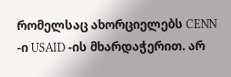რომელსაც ახორციელებს CENN -ი USAID -ის მხარდაჭერით. არ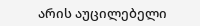არის აუცილებელი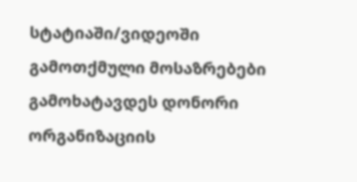სტატიაში/ვიდეოში გამოთქმული მოსაზრებები გამოხატავდეს დონორი ორგანიზაციის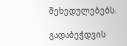შეხედულებებს.

გადაბეჭდვის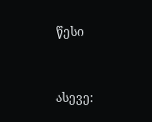წესი


ასევე: